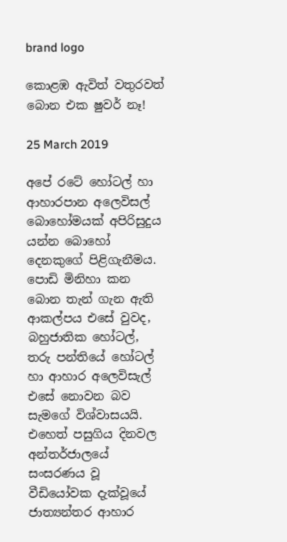brand logo

කොළඹ ඇවිත් වතුරවත් බොන එක ෂුවර් නෑ!

25 March 2019

අපේ රටේ හෝටල් හා ආහාරපාන අලෙවිසල් බොහෝමයක් අපිරිසුදුය යන්න බොහෝ දෙනකුගේ පිළිගැනීමය. පොඩි මිනිහා කන බොන තැන් ගැන ඇති ආකල්පය එසේ වුවද, බහුජාතික හෝටල්, තරු පන්තියේ හෝටල් හා ආහාර අලෙවිසැල් එසේ නොවන බව සැමගේ විශ්වාසයයි. එහෙත් පසුගිය දිනවල අන්තර්ජාලයේ සංසරණය වූ වීඩියෝවක දැක්වූයේ ජාත්‍යන්තර ආහාර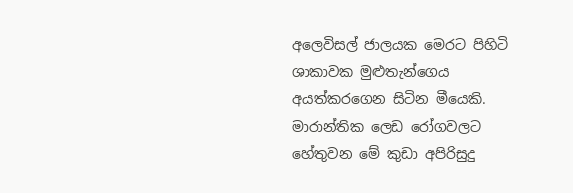අලෙවිසල් ජාලයක මෙරට පිහිටි ශාකාවක මුළුතැන්ගෙය අයත්කරගෙන සිටින මීයෙකි. මාරාන්තික ලෙඩ රෝගවලට හේතුවන මේ කුඩා අපිරිසුදු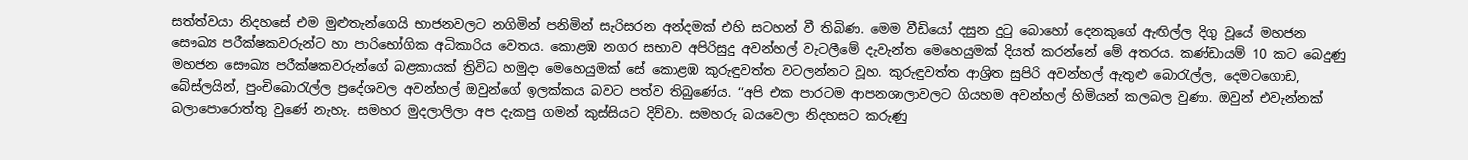සත්ත්වයා නිදහසේ එම මුළුතැන්ගෙයි භාජනවලට නගිමින් පනිමින් සැරිසරන අන්දමක් එහි සටහන් වී තිබිණ. මෙම වීඩියෝ දසුන දුටු බොහෝ දෙනකුගේ ඇඟිල්ල දිගු වූයේ මහජන සෞඛ්‍ය පරීක්ෂකවරුන්ට හා පාරිභෝගික අධිකාරිය වෙතය. කොළඹ නගර සභාව අපිරිසුදු අවන්හල් වැටලීමේ දැවැන්ත මෙහෙයුමක් දියත් කරන්නේ මේ අතරය. කණ්ඩායම් 10 කට බෙදුණු මහජන සෞඛ්‍ය පරීක්ෂකවරුන්ගේ බළකායක් ත්‍රිවිධ හමුදා මෙහෙයුමක් සේ කොළඹ කුරුඳුවත්ත වටලන්නට වූහ. කුරුඳුවත්ත ආශ්‍රිත සුපිරි අවන්හල් ඇතුළු බොරැල්ල, දෙමටගොඩ, බේස්ලයින්, පුංචිබොරැල්ල ප්‍රදේශවල අවන්හල් ඔවුන්ගේ ඉලක්කය බවට පත්ව තිබුණේය. ‘‘අපි එක පාරටම ආපනශාලාවලට ගියහම අවන්හල් හිමියන් කලබල වුණා. ඔවුන් එවැන්නක් බලාපොරොත්තු වුණේ නැහැ. සමහර මුදලාලිලා අප දැකපු ගමන් කුස්සියට දිව්වා. සමහරු බයවෙලා නිදහසට කරුණු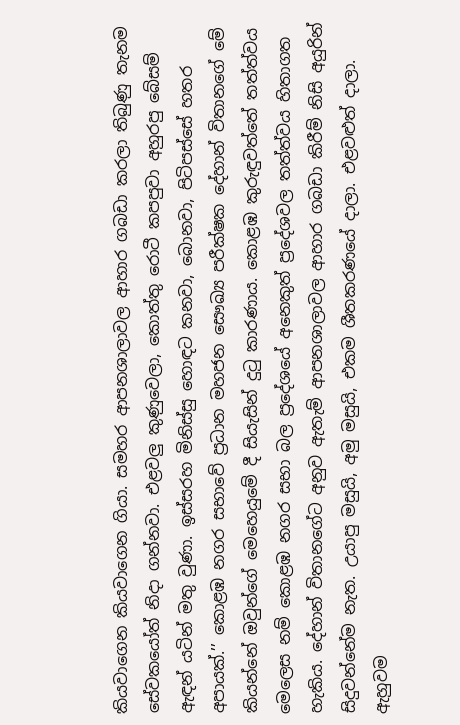කියවාගෙන කියවාගෙන ගියා. සමහර ආපනශාලාවල ආහාර ගබඩා කරලා තිබුණු තැනම සේවකයෝත් නිදා ගන්නවා. එළවලු කුණුවෙලා, කොත්තු රොටී කපපුවා අහුරපු බේසම් ඇඳන් යටින් මතු වුණා. ඉස්සරහ මිනිස්සු හොඳට කනවා, බොනවා, පිටිපස්සේ හතර අපායක්.’’ කොළඹ නගර සභාවේ ප්‍රධාන මහජන සෞඛ්‍ය පරීක්ෂක දේහාන් විතානගේ මේ කියන්නේ ඔවුන්ගේ මෙහෙයුමේ දී සියැසින් දුටු කාරණාය. කොළඹ කුරුඳුවත්තේ තත්ත්වය මෙලෙස නම් කොළඹ නගර සභා බල ප්‍රදේශයේ අනෙකුත් ප්‍රදේශවල තත්ත්වය හිතාගත හැකිය. දේහාන් විතානගේට අනුව ඇතැම් ආපනශාලාවල ආහාර ගබඩා කිරීම් නිසි අයුරින් සිදුවන්නේම නැත. උයාපු මසුයි, අමු මසුයි, එකම ශීතකරණයේ දාලා. එළවළුත් දාලා. ඇහුවම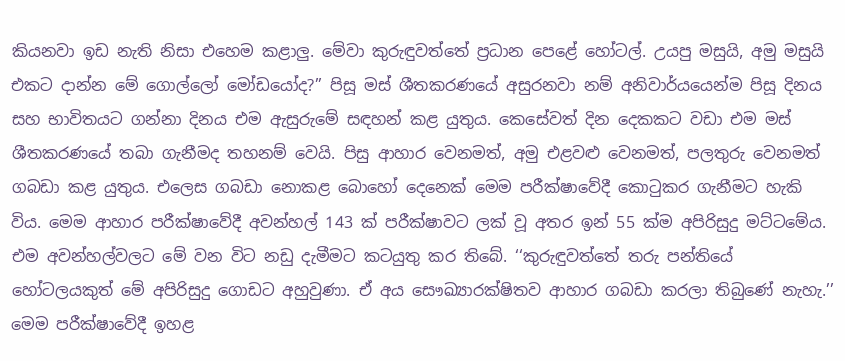කියනවා ඉඩ නැති නිසා එහෙම කළාලු. මේවා කුරුඳුවත්තේ ප්‍රධාන පෙළේ හෝටල්. උයපු මසුයි, අමු මසුයි එකට දාන්න මේ ගොල්ලෝ මෝඩයෝද?’’ පිසූ මස් ශීතකරණයේ අසුරනවා නම් අනිවාර්යයෙන්ම පිසූ දිනය සහ භාවිතයට ගන්නා දිනය එම ඇසුරුමේ සඳහන් කළ යුතුය. කෙසේවත් දින දෙකකට වඩා එම මස් ශීතකරණයේ තබා ගැනීමද තහනම් වෙයි. පිසු ආහාර වෙනමත්, අමු එළවළු වෙනමත්, පලතුරු වෙනමත් ගබඩා කළ යුතුය. එලෙස ගබඩා නොකළ බොහෝ දෙනෙක් මෙම පරීක්ෂාවේදී කොටුකර ගැනීමට හැකි විය. මෙම ආහාර පරීක්ෂාවේදී අවන්හල් 143 ක් පරීක්ෂාවට ලක් වූ අතර ඉන් 55 ක්ම අපිරිසුදු මට්ටමේය. එම අවන්හල්වලට මේ වන විට නඩු දැමීමට කටයුතු කර තිබේ. ‘‘කුරුඳුවත්තේ තරු පන්තියේ හෝටලයකුත් මේ අපිරිසුදු ගොඩට අහුවුණා. ඒ අය සෞඛ්‍යාරක්ෂිතව ආහාර ගබඩා කරලා තිබුණේ නැහැ.’’ මෙම පරීක්ෂාවේදී ඉහළ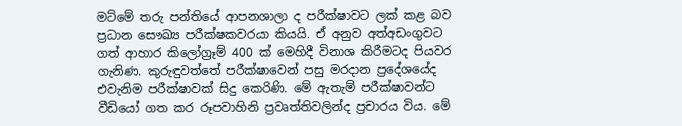මට්මේ තරු පන්තියේ ආපනශාලා ද පරීක්ෂාවට ලක් කළ බව ප්‍රධාන සෞඛ්‍ය පරීක්ෂකවරයා කියයි. ඒ අනුව අත්අඩංගුවට ගත් ආහාර කිලෝග්‍රෑම් 400 ක් මෙහිදී විනාශ කිරීමටද පියවර ගැනිණ. කුරුඳුවත්තේ පරීක්ෂාවෙන් පසු මරදාන ප්‍රදේශයේද එවැනිම පරීක්ෂාවක් සිදු කෙරිණි. මේ ඇතැම් පරීක්ෂාවන්ට වීඩියෝ ගත කර රූපවාහිනි ප්‍රවෘත්තිවලින්ද ප්‍රචාරය විය. මේ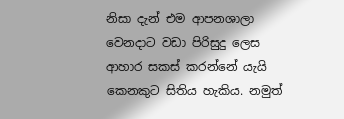නිසා දැන් එම ආපනශාලා වෙනදාට වඩා පිරිසුදු ලෙස ආහාර සකස් කරන්නේ යැයි කෙනකුට සිතිය හැකිය. නමුත්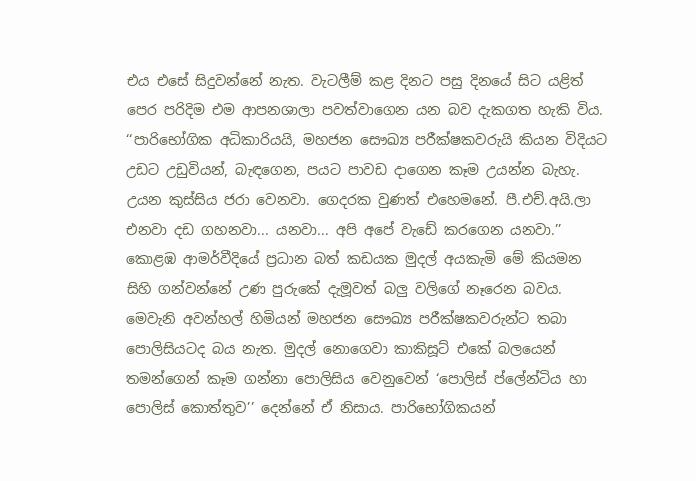එය එසේ සිදුවන්නේ නැත. වැටලීම් කළ දිනට පසු දිනයේ සිට යළිත් පෙර පරිදිම එම ආපනශාලා පවත්වාගෙන යන බව දැකගත හැකි විය. ‘‘පාරිභෝගික අධිකාරියයි, මහජන සෞඛ්‍ය පරීක්ෂකවරුයි කියන විදියට උඩට උඩුවියන්, බැඳගෙන, පයට පාවඩ දාගෙන කෑම උයන්න බැහැ. උයන කුස්සිය ජරා වෙනවා. ගෙදරක වුණත් එහෙමනේ. පී.එච්.අයි.ලා එනවා දඩ ගහනවා... යනවා... අපි අපේ වැඩේ කරගෙන යනවා.’’ කොළඹ ආමර්වීදියේ ප්‍රධාන බත් කඩයක මුදල් අයකැමි මේ කියමන සිහි ගන්වන්නේ උණ පුරුකේ දැමූවත් බලු වලිගේ නෑරෙන බවය. මෙවැනි අවන්හල් හිමියන් මහජන සෞඛ්‍ය පරීක්ෂකවරුන්ට තබා පොලිසියටද බය නැත. මුදල් නොගෙවා කාකිසූට් එකේ බලයෙන් තමන්ගෙන් කෑම ගන්නා පොලිසිය වෙනුවෙන් ‘පොලිස් ප්ලේන්ටිය හා පොලිස් කොත්තුව’’ දෙන්නේ ඒ නිසාය. පාරිභෝගිකයන්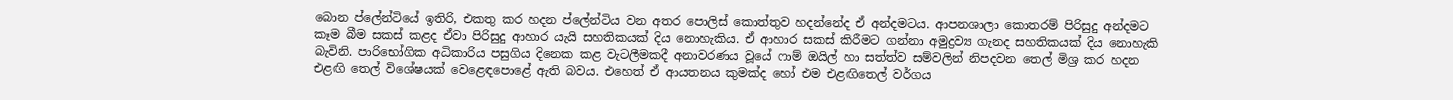බොන ප්ලේන්ටියේ ඉතිරි, එකතු කර හදන ප්ලේන්ටිය වන අතර පොලිස් කොත්තුව හදන්නේද ඒ අන්දමටය. ආපනශාලා කොතරම් පිරිසුදු අන්දමට කෑම බීම සකස් කළද ඒවා පිරිසුදු ආහාර යැයි සහතිකයක් දිය නොහැකිය. ඒ ආහාර සකස් කිරීමට ගන්නා අමුද්‍රව්‍ය ගැනද සහතිකයක් දිය නොහැකි බැවිනි. පාරිභෝගික අධිකාරිය පසුගිය දිනෙක කළ වැටලීමකදී අනාවරණය වූයේ ෆාම් ඔයිල් හා සත්ත්ව සම්වලින් නිපදවන තෙල් මිශ්‍ර කර හදන එළඟි තෙල් විශේෂයක් වෙළෙඳපොළේ ඇති බවය. එහෙත් ඒ ආයතනය කුමක්ද හෝ එම එළඟිතෙල් වර්ගය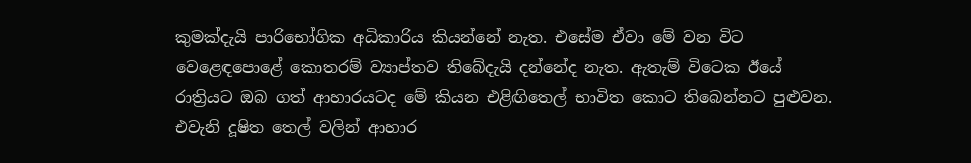කුමක්දැයි පාරිභෝගික අධිකාරිය කියන්නේ නැත. එසේම ඒවා මේ වන විට වෙළෙඳපොළේ කොතරම් ව්‍යාප්තව තිබේදැයි දන්නේද නැත. ඇතැම් විටෙක ඊයේ රාත්‍රියට ඔබ ගත් ආහාරයටද මේ කියන එළිඟිතෙල් භාවිත කොට තිබෙන්නට පුළුවන. එවැනි දූෂිත තෙල් වලින් ආහාර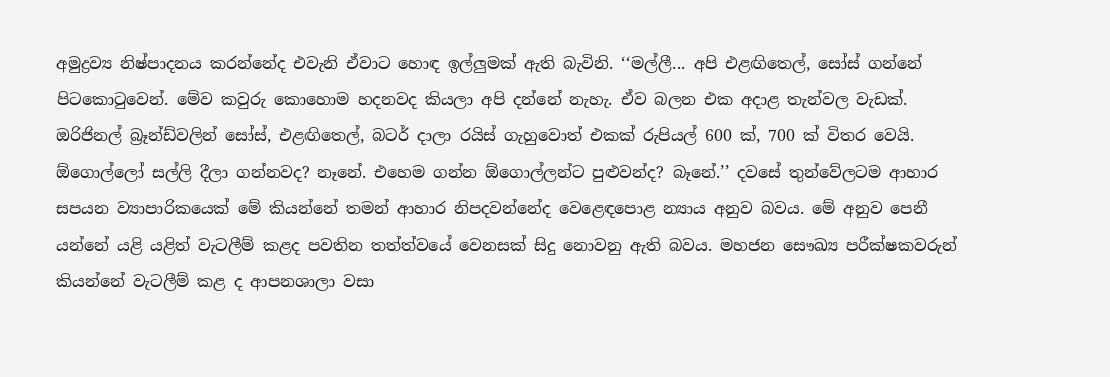අමුද්‍රව්‍ය නිෂ්පාදනය කරන්නේද එවැනි ඒවාට හොඳ ඉල්ලුමක් ඇති බැවිනි. ‘‘මල්ලී... අපි එළඟිතෙල්, සෝස් ගන්නේ පිටකොටුවෙන්. මේව කවුරු කොහොම හදනවද කියලා අපි දන්නේ නැහැ. ඒව බලන එක අදාළ තැන්වල වැඩක්. ඔරිජිනල් බ්‍රෑන්ඩ්වලින් සෝස්, එළඟිතෙල්, බටර් දාලා රයිස් ගැහුවොත් එකක් රුපියල් 600 ක්, 700 ක් විතර වෙයි. ඕගොල්ලෝ සල්ලි දීලා ගන්නවද? නෑනේ. එහෙම ගන්න ඕගොල්ලන්ට පුළුවන්ද? බෑනේ.’’ දවසේ තුන්වේලටම ආහාර සපයන ව්‍යාපාරිකයෙක් මේ කියන්නේ තමන් ආහාර නිපදවන්නේද වෙළෙඳපොළ න්‍යාය අනුව බවය. මේ අනුව පෙනී යන්නේ යළි යළිත් වැටලීම් කළද පවතින තත්ත්වයේ වෙනසක් සිදු නොවනු ඇති බවය. මහජන සෞඛ්‍ය පරීක්ෂකවරුන් කියන්නේ වැටලීම් කළ ද ආපනශාලා වසා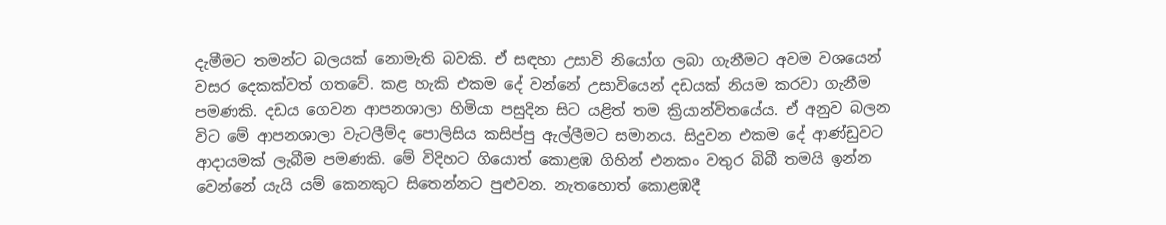දැමීමට තමන්ට බලයක් නොමැති බවකි. ඒ සඳහා උසාවි නියෝග ලබා ගැනීමට අවම වශයෙන් වසර දෙකක්වත් ගතවේ. කළ හැකි එකම දේ වන්නේ උසාවියෙන් දඩයක් නියම කරවා ගැනීම පමණකි. දඩය ගෙවන ආපනශාලා හිමියා පසුදින සිට යළිත් තම ක්‍රියාන්විතයේය. ඒ අනුව බලන විට මේ ආපනශාලා වැටලීම්ද පොලිසිය කසිප්පු ඇල්ලීමට සමානය. සිදුවන එකම දේ ආණ්ඩුවට ආදායමක් ලැබීම පමණකි. මේ විදිහට ගියොත් කොළඹ ගිහින් එනකං වතුර බිබී තමයි ඉන්න වෙන්නේ යැයි යම් කෙනකුට සිතෙන්නට පුළුවන. නැතහොත් කොළඹදී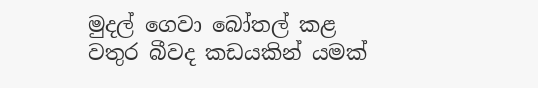මුදල් ගෙවා බෝතල් කළ වතුර බීවද කඩයකින් යමක්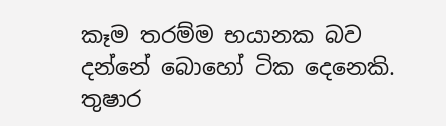කෑම තරම්ම භයානක බව දන්නේ බොහෝ ටික දෙනෙකි. තුෂාර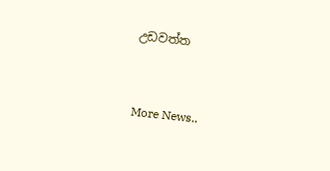උඩවත්ත


More News..